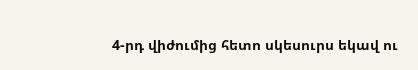4-րդ վիժումից հետո սկեսուրս եկավ ու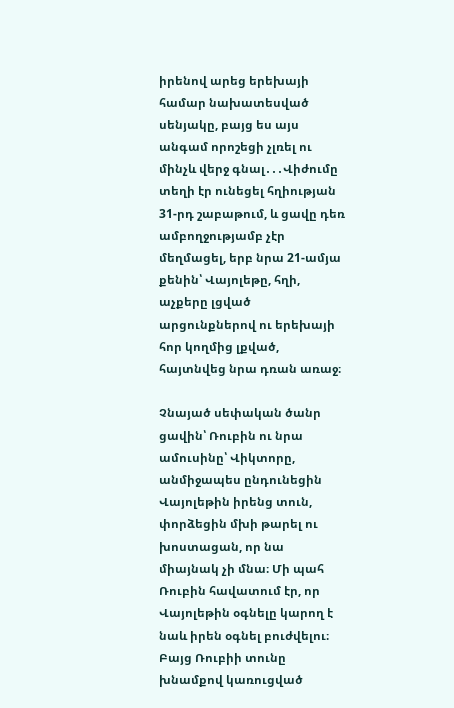իրենով արեց երեխայի համար նախատեսված սենյակը, բայց ես այս անգամ որոշեցի չլռել ու մինչև վերջ գնալ․․․Վիժումը տեղի էր ունեցել հղիության 31-րդ շաբաթում, և ցավը դեռ ամբողջությամբ չէր մեղմացել, երբ նրա 21-ամյա քենին՝ Վայոլեթը, հղի, աչքերը լցված արցունքներով ու երեխայի հոր կողմից լքված, հայտնվեց նրա դռան առաջ։

Չնայած սեփական ծանր ցավին՝ Ռուբին ու նրա ամուսինը՝ Վիկտորը, անմիջապես ընդունեցին Վայոլեթին իրենց տուն, փորձեցին մխի թարել ու խոստացան, որ նա միայնակ չի մնա։ Մի պահ Ռուբին հավատում էր, որ Վայոլեթին օգնելը կարող է նաև իրեն օգնել բուժվելու։
Բայց Ռուբիի տունը խնամքով կառուցված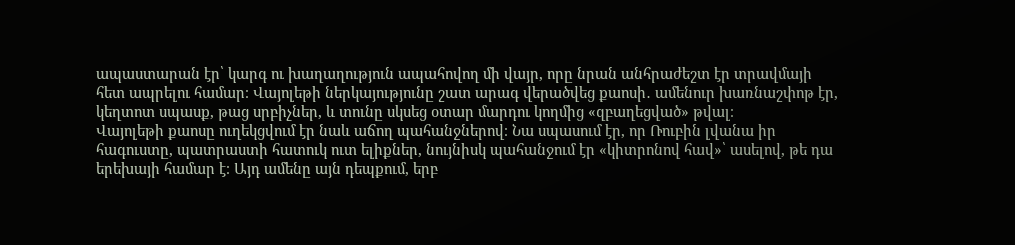ապաստարան էր՝ կարգ ու խաղաղություն ապահովող մի վայր, որը նրան անհրաժեշտ էր տրավմայի հետ ապրելու համար։ Վայոլեթի ներկայությունը շատ արագ վերածվեց քաոսի․ ամենուր խառնաշփոթ էր, կեղտոտ սպասք, թաց սրբիչներ, և տունը սկսեց օտար մարդու կողմից «զբաղեցված» թվալ։
Վայոլեթի քաոսը ուղեկցվում էր նաև աճող պահանջներով։ Նա սպասում էր, որ Ռուբին լվանա իր հագուստը, պատրաստի հատուկ ուտ ելիքներ, նույնիսկ պահանջում էր «կիտրոնով հավ»՝ ասելով, թե դա երեխայի համար է։ Այդ ամենը այն դեպքում, երբ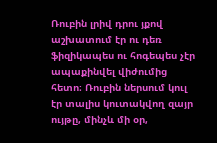Ռուբին լրիվ դրու յքով աշխատում էր ու դեռ ֆիզիկապես ու հոգեպես չէր ապաքինվել վիժումից հետո։ Ռուբին ներսում կուլ էր տալիս կուտակվող զայր ույթը, մինչև մի օր,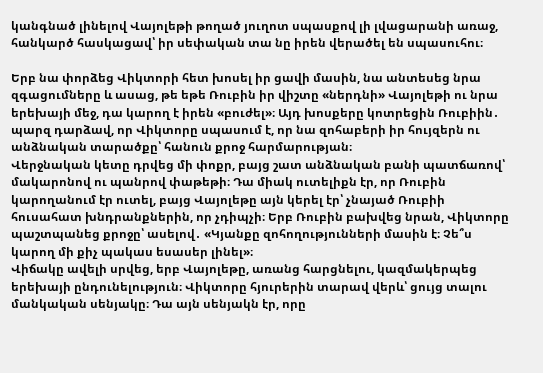կանգնած լինելով Վայոլեթի թողած յուղոտ սպասքով լի լվացարանի առաջ, հանկարծ հասկացավ՝ իր սեփական տա նը իրեն վերածել են սպասուհու։

Երբ նա փորձեց Վիկտորի հետ խոսել իր ցավի մասին, նա անտեսեց նրա զգացումները և ասաց, թե եթե Ռուբին իր վիշտը «ներդնի» Վայոլեթի ու նրա երեխայի մեջ, դա կարող է իրեն «բուժել»։ Այդ խոսքերը կոտրեցին Ռուբիին․ պարզ դարձավ, որ Վիկտորը սպասում է, որ նա զոհաբերի իր հույզերն ու անձնական տարածքը՝ հանուն քրոջ հարմարության։
Վերջնական կետը դրվեց մի փոքր, բայց շատ անձնական բանի պատճառով՝ մակարոնով ու պանրով փաթեթի։ Դա միակ ուտելիքն էր, որ Ռուբին կարողանում էր ուտել, բայց Վայոլեթը այն կերել էր՝ չնայած Ռուբիի հուսահատ խնդրանքներին, որ չդիպչի։ Երբ Ռուբին բախվեց նրան, Վիկտորը պաշտպանեց քրոջը՝ ասելով․ «Կյանքը զոհողությունների մասին է։ Չե՞ս կարող մի քիչ պակաս եսասեր լինել»։
Վիճակը ավելի սրվեց, երբ Վայոլեթը, առանց հարցնելու, կազմակերպեց երեխայի ընդունելություն։ Վիկտորը հյուրերին տարավ վերև՝ ցույց տալու մանկական սենյակը։ Դա այն սենյակն էր, որը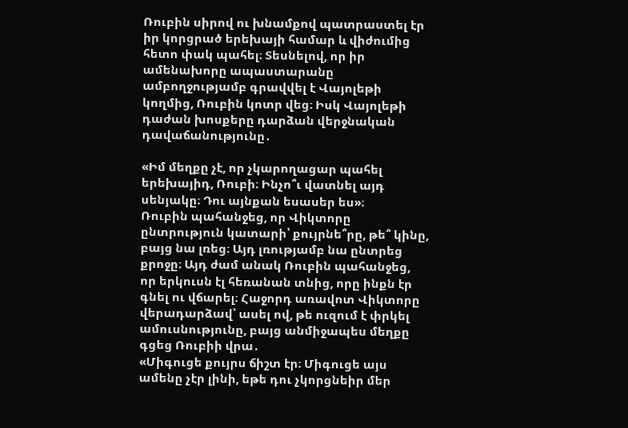Ռուբին սիրով ու խնամքով պատրաստել էր իր կորցրած երեխայի համար և վիժումից հետո փակ պահել։ Տեսնելով, որ իր ամենախորը ապաստարանը ամբողջությամբ գրավվել է Վայոլեթի կողմից, Ռուբին կոտր վեց։ Իսկ Վայոլեթի դաժան խոսքերը դարձան վերջնական դավաճանությունը․

«Իմ մեղքը չէ, որ չկարողացար պահել երեխայիդ, Ռուբի։ Ինչո՞ւ վատնել այդ սենյակը։ Դու այնքան եսասեր ես»։
Ռուբին պահանջեց, որ Վիկտորը ընտրություն կատարի՝ քույրնե՞րը, թե՞ կինը, բայց նա լռեց։ Այդ լռությամբ նա ընտրեց քրոջը։ Այդ ժամ անակ Ռուբին պահանջեց, որ երկուսն էլ հեռանան տնից, որը ինքն էր գնել ու վճարել։ Հաջորդ առավոտ Վիկտորը վերադարձավ՝ ասել ով, թե ուզում է փրկել ամուսնությունը, բայց անմիջապես մեղքը գցեց Ռուբիի վրա․
«Միգուցե քույրս ճիշտ էր։ Միգուցե այս ամենը չէր լինի, եթե դու չկորցնեիր մեր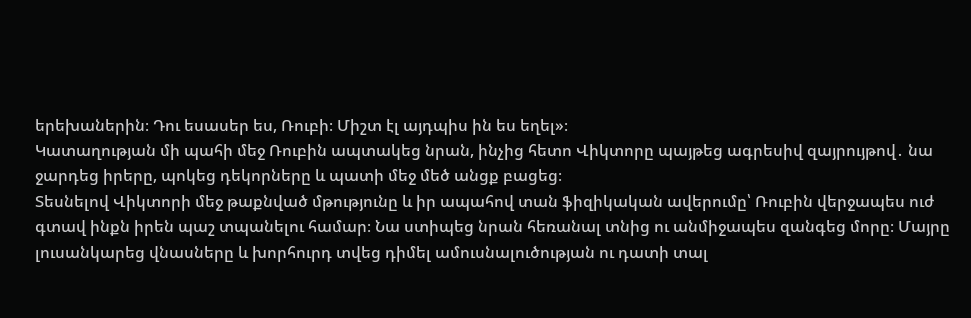երեխաներին։ Դու եսասեր ես, Ռուբի։ Միշտ էլ այդպիս ին ես եղել»։
Կատաղության մի պահի մեջ Ռուբին ապտակեց նրան, ինչից հետո Վիկտորը պայթեց ագրեսիվ զայրույթով․ նա ջարդեց իրերը, պոկեց դեկորները և պատի մեջ մեծ անցք բացեց։
Տեսնելով Վիկտորի մեջ թաքնված մթությունը և իր ապահով տան ֆիզիկական ավերումը՝ Ռուբին վերջապես ուժ գտավ ինքն իրեն պաշ տպանելու համար։ Նա ստիպեց նրան հեռանալ տնից ու անմիջապես զանգեց մորը։ Մայրը լուսանկարեց վնասները և խորհուրդ տվեց դիմել ամուսնալուծության ու դատի տալ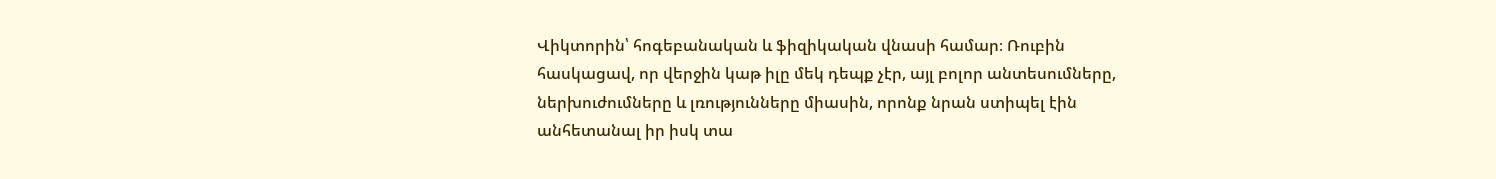Վիկտորին՝ հոգեբանական և ֆիզիկական վնասի համար։ Ռուբին հասկացավ, որ վերջին կաթ իլը մեկ դեպք չէր, այլ բոլոր անտեսումները, ներխուժումները և լռությունները միասին, որոնք նրան ստիպել էին անհետանալ իր իսկ տա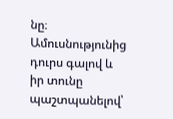նը։ Ամուսնությունից դուրս գալով և իր տունը պաշտպանելով՝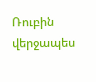Ռուբին վերջապես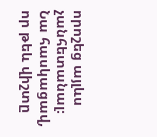որոշեց այլևս չանհետանալ։ Նա հասկացավ, որ թեև վիշտը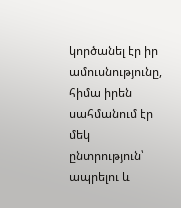կործանել էր իր ամուսնությունը, հիմա իրեն սահմանում էր մեկ ընտրություն՝ ապրելու և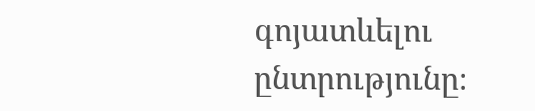գոյատևելու ընտրությունը։